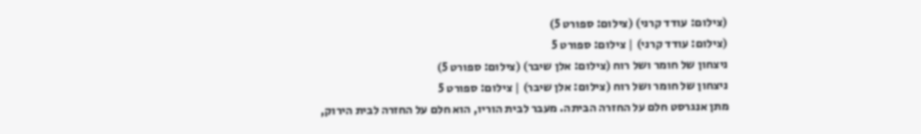(צילום: עודד קרני) (צילום: ספורט 5)
(צילום: עודד קרני) | צילום: ספורט 5
ניצחון של חומר ושל רוח (צילום: אלן שיבר) (צילום: ספורט 5)
ניצחון של חומר ושל רוח (צילום: אלן שיבר) | צילום: ספורט 5
מתן אנגרסט חלם על החזרה הביתה. מעבר לבית הוריו, הוא חלם על החזרה לבית הירוק,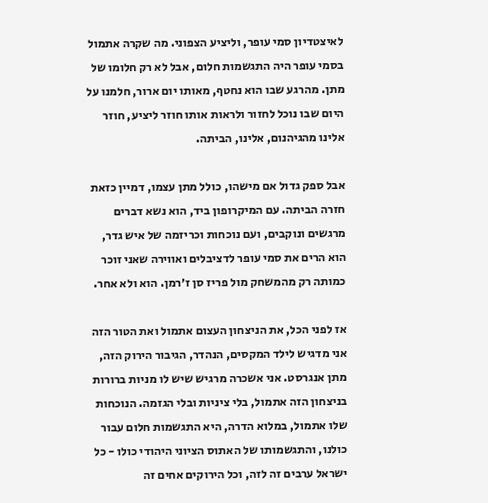לאיצטדיון סמי עופר, וליציע הצפוני. מה שקרה אתמול בסמי עופר היה התגשמות חלום, אבל לא רק חלומו של מתן. מהרגע שבו הוא נחטף, מאותו יום ארור, חלמנו על היום שבו נוכל לחזור ולראות אותו חוזר ליציע, חוזר אלינו מהגיהנום, אלינו, הביתה.

אבל ספק גדול אם מישהו, כולל מתן עצמו, דמיין כזאת חזרה הביתה. עם המיקרופון ביד, הוא נשא דברים מרגשים ונוקבים, ועם נוכחות וכריזמה של איש גדר, הוא הרים את סמי עופר לדציבלים ואווירה שאני זוכר כמותה רק מהמשחק מול פריז סן ז׳רמן. הוא ולא אחר.

אז לפני הכל, את הניצחון העצום אתמול ואת הטור הזה אני מדגיש לילד המקסים, הנהדר, הגיבור הירוק הזה, מתן אנגרסט. אני אשכרה מרגיש שיש לו מניות ברורות בניצחון הזה אתמול, בלי ציניות ובלי הגזמה. הנוכחות שלו אתמול, במלוא הדרה, היא התגשמות חלום עבור כולנו, והתגשמותו של האתוס הציוני היהודי כולו - כל ישראל ערבים זה לזה, וכל הירוקים אחים זה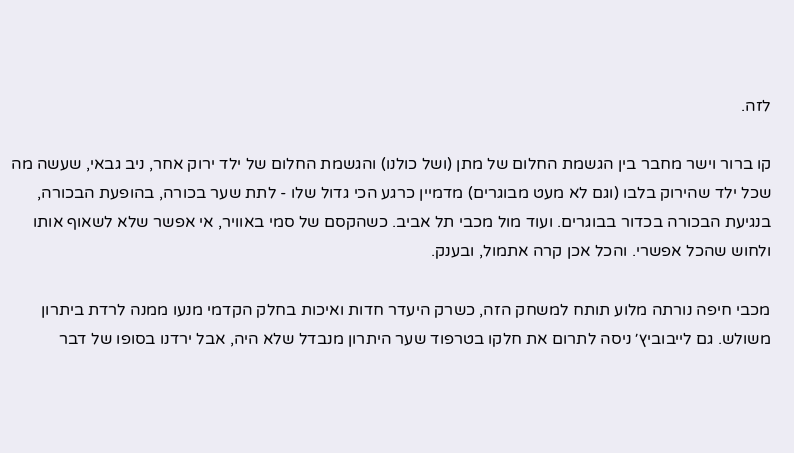לזה.

קו ברור וישר מחבר בין הגשמת החלום של מתן (ושל כולנו) והגשמת החלום של ילד ירוק אחר, ניב גבאי, שעשה מה שכל ילד שהירוק בלבו (וגם לא מעט מבוגרים) מדמיין כרגע הכי גדול שלו - לתת שער בכורה, בהופעת הבכורה, בנגיעת הבכורה בכדור בבוגרים. ועוד מול מכבי תל אביב. כשהקסם של סמי באוויר, אי אפשר שלא לשאוף אותו ולחוש שהכל אפשרי. והכל אכן קרה אתמול, ובענק.

מכבי חיפה נורתה מלוע תותח למשחק הזה, כשרק היעדר חדות ואיכות בחלק הקדמי מנעו ממנה לרדת ביתרון משולש. גם לייבוביץ׳ ניסה לתרום את חלקו בטרפוד שער היתרון מנבדל שלא היה, אבל ירדנו בסופו של דבר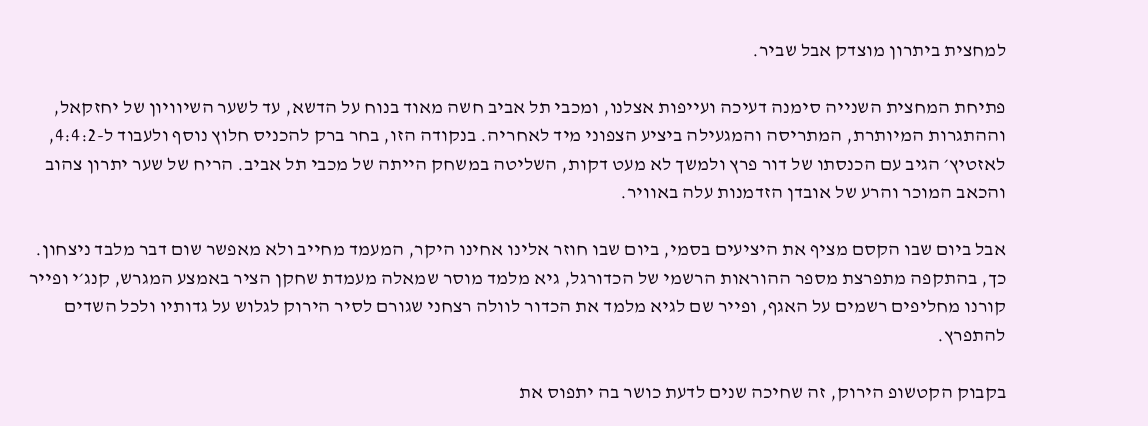למחצית ביתרון מוצדק אבל שביר.

פתיחת המחצית השנייה סימנה דעיכה ועייפות אצלנו, ומכבי תל אביב חשה מאוד בנוח על הדשא, עד לשער השיוויון של יחזקאל, וההתגרות המיותרת, המתריסה והמגעילה ביציע הצפוני מיד לאחריה. בנקודה הזו, בחר ברק להכניס חלוץ נוסף ולעבוד ל-4:4:2, לאזטיץ׳ הגיב עם הכנסתו של דור פרץ ולמשך לא מעט דקות, השליטה במשחק הייתה של מכבי תל אביב. הריח של שער יתרון צהוב והכאב המוכר והרע של אובדן הזדמנות עלה באוויר.

אבל ביום שבו הקסם מציף את היציעים בסמי, ביום שבו חוזר אלינו אחינו היקר, המעמד מחייב ולא מאפשר שום דבר מלבד ניצחון. כך, בהתקפה מתפרצת מספר ההוראות הרשמי של הכדורגל, גיא מלמד מוסר שמאלה מעמדת שחקן הציר באמצע המגרש, קנג׳י ופייר קורנו מחליפים רשמים על האגף, ופייר שם לגיא מלמד את הכדור לוולה רצחני שגורם לסיר הירוק לגלוש על גדותיו ולכל השדים להתפרץ.

בקבוק הקטשופ הירוק, זה שחיכה שנים לדעת כושר בה יתפוס את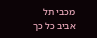מכבי תל אביב כל כך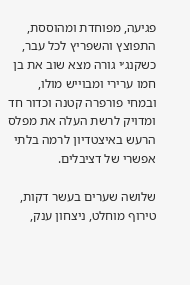פגיעה, מפוחדת ומהוססת, התפוצץ והשפריץ לכל עבר, כשקנג׳י גורה מצא שוב את בן חמו ערירי ומבוייש מולו, ובמחי פורפרה קטנה וכדור חד ומדויק לרשת העלה את מפלס הרעש באיצטדיון לרמה בלתי אפשרי של דציבלים.

שלושה שערים בעשר דקות, טירוף מוחלט, ניצחון ענק,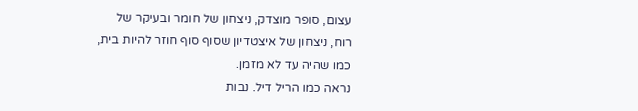עצום, סופר מוצדק, ניצחון של חומר ובעיקר של רוח, ניצחון של איצטדיון שסוף סוף חוזר להיות בית, כמו שהיה עד לא מזמן.
נראה כמו הריל דיל. נבות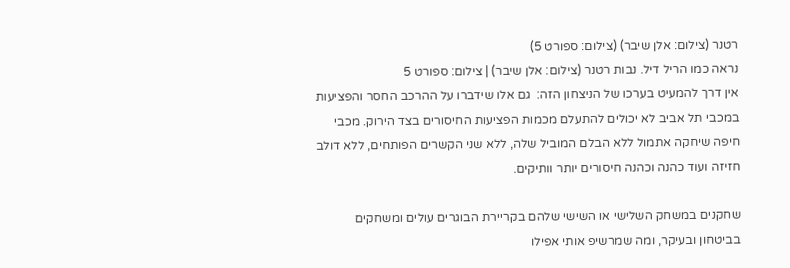רטנר (צילום: אלן שיבר) (צילום: ספורט 5)
נראה כמו הריל דיל. נבות רטנר (צילום: אלן שיבר) | צילום: ספורט 5
אין דרך להמעיט בערכו של הניצחון הזה:  גם אלו שידברו על ההרכב החסר והפציעות במכבי תל אביב לא יכולים להתעלם מכמות הפציעות החיסורים בצד הירוק. מכבי חיפה שיחקה אתמול ללא הבלם המוביל שלה, ללא שני הקשרים הפותחים, ללא דולב חזיזה ועוד כהנה וכהנה חיסורים יותר וותיקים.

שחקנים במשחק השלישי או השישי שלהם בקריירת הבוגרים עולים ומשחקים בביטחון ובעיקר, ומה שמרשיפ אותי אפילו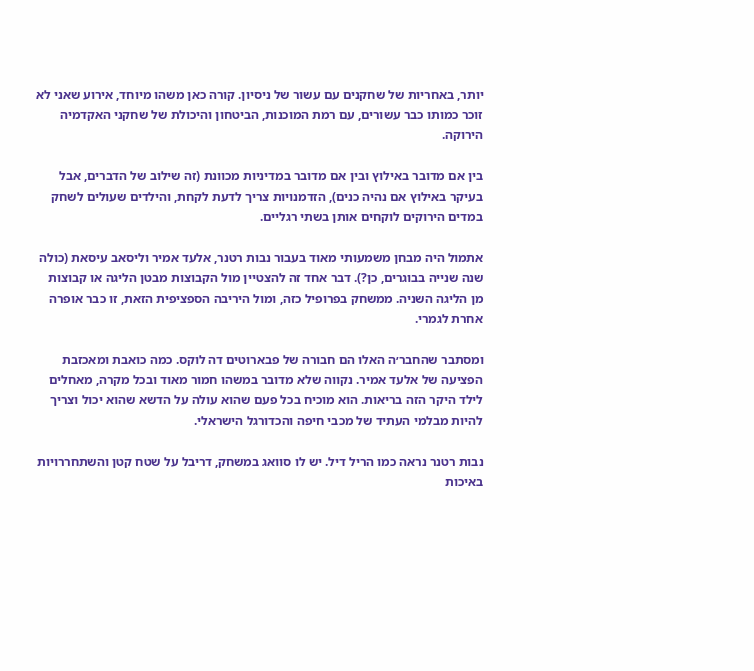יותר, באחריות של שחקנים עם עשור של ניסיון. קורה כאן משהו מיוחד, אירוע שאני לא זוכר כמותו כבר עשורים, עם רמת המוכנות, הביטחון והיכולת של שחקני האקדמיה הירוקה.

בין אם מדובר באילוץ ובין אם מדובר במדיניות מכוונת (זה שילוב של הדברים, אבל בעיקר באילוץ אם נהיה כנים), הזדמנויות צריך לדעת לקחת, והילדים שעולים לשחק במדים הירוקים לוקחים אותן בשתי רגליים.

אתמול היה מבחן משמעותי מאוד בעבור נבות רטנר, אלעד אמיר וליסאב עיסאת (כולה שנה שנייה בבוגרים, כן?). דבר אחד זה להצטיין מול הקבוצות מבטן הליגה או קבוצות מן הליגה השניה. ממשחק בפרופיל כזה, ומול היריבה הספציפית הזאת, זו כבר אופרה אחרת לגמרי.

ומסתבר שהחבר׳ה האלו הם חבורה של פבארוטים דה לוקס. כמה כואבת ומאכזבת הפציעה של אלעד אמיר. נקווה שלא מדובר במשהו חמור מאוד ובכל מקרה, מאחלים לילד היקר הזה בריאות. הוא מוכיח בכל פעם שהוא עולה על הדשא שהוא יכול וצריך להיות מבלמי העתיד של מכבי חיפה והכדורגל הישראלי.

נבות רטנר נראה כמו הריל דיל. יש לו סוואג במשחק, דריבל על שטח קטן והשתחררויות באיכות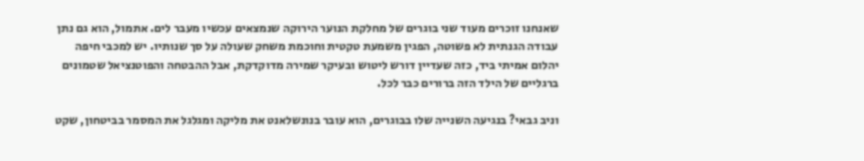שאנחנו זוכרים מעוד שני בוגרים של מחלקת הנוער הירוקה שנמצאים עכשיו מעבר לים. אתמול, הוא גם נתן עבודה הגנתית לא פשוטה, הפגין משמעת טקטית וחוכמת משחק שעולה על סך שנותיו. יש למכבי חיפה יהלום אמיתי ביד, כזה שעדיין דורש ליטוש ובעיקר שמירה מדוקדקת, אבל ההבטחה והפוטנציאל שטמונים  ברגליים של הילד הזה ברורים כבר לכל.

וניב גבאי? בנגיעה השנייה שלו בבוגרים, הוא עובר בנונשלאנט את מליקה ומגלגל את המסמר בביטחון, שקט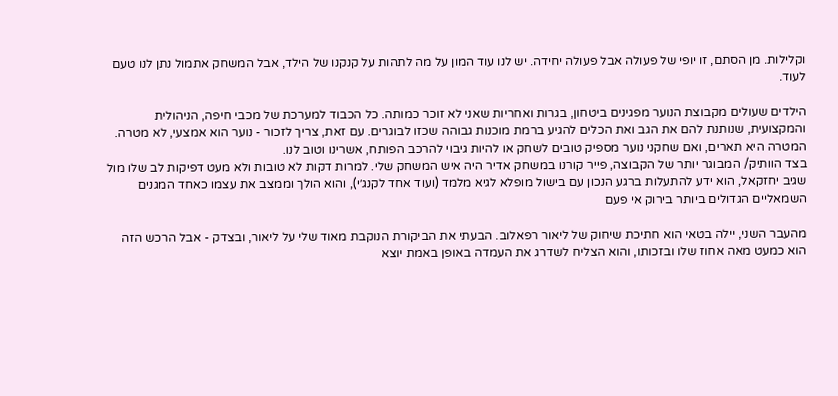וקלילות. מן הסתם, זו יופי של פעולה אבל פעולה יחידה. יש לנו עוד המון על מה לתהות על קנקנו של הילד, אבל המשחק אתמול נתן לנו טעם לעוד.

הילדים שעולים מקבוצת הנוער מפגינים ביטחון, בגרות ואחריות שאני לא זוכר כמותה. כל הכבוד למערכת של מכבי חיפה, הניהולית והמקצועית, שנותנת להם את הגב ואת הכלים להגיע ברמת מוכנות גבוהה שכזו לבוגרים. עם זאת, צריך לזכור - נוער הוא אמצעי, לא מטרה. המטרה היא תארים, ואם שחקני נוער מספיק טובים לשחק או להיות גיבוי להרכב הפותח, אשרינו וטוב לנו.
בצד הוותיק/ המבוגר יותר של הקבוצה, פייר קורנו במשחק אדיר היה איש המשחק שלי. למרות דקות לא טובות ולא מעט דפיקות לב שלו מול שגיב יחזקאל, הוא ידע להתעלות ברגע הנכון עם בישול מופלא לגיא מלמד (ועוד אחד לקנג׳י), והוא הולך וממצב את עצמו כאחד המגנים השמאליים הגדולים ביותר בירוק אי פעם

מהעבר השני, יילה בטאי הוא חתיכת שיחוק של ליאור רפאלוב. הבעתי את הביקורת הנוקבת מאוד שלי על ליאור, ובצדק - אבל הרכש הזה הוא כמעט מאה אחוז שלו ובזכותו, והוא הצליח לשדרג את העמדה באופן באמת יוצא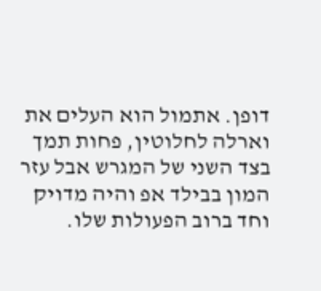דופן. אתמול הוא העלים את וארלה לחלוטין, פחות תמך בצד השני של המגרש אבל עזר המון בבילד אפ והיה מדויק וחד ברוב הפעולות שלו.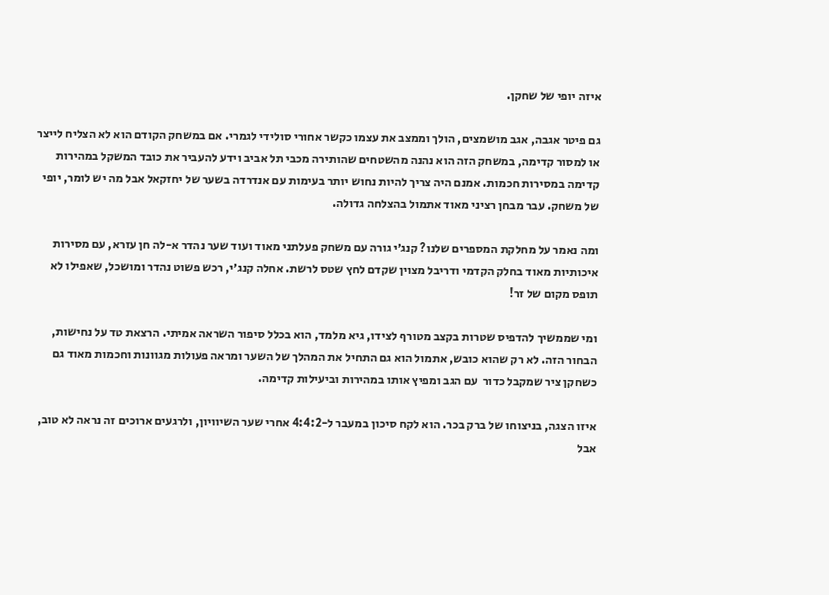איזה יופי של שחקן.

גם פיטר אגבה, אגב מושמצים, הולך וממצב את עצמו כקשר אחורי סולידי לגמרי. אם במשחק הקודם הוא לא הצליח לייצר או למסור קדימה, במשחק הזה הוא נהנה מהשטחים שהותירה מכבי תל אביב וידע להעביר את כובד המשקל במהירות קדימה במסירות חכמות. אמנם היה צריך להיות נחוש יותר בעימות עם אנדרדה בשער של יחזקאל אבל מה יש לומר, יופי של משחק. עבר מבחן רציני מאוד אתמול בהצלחה גדולה.

ומה נאמר על מחלקת המספרים שלנו? קנג׳י גורה עם משחק פעלתני מאוד ועוד שער נהדר א-לה חן עזרא, עם מסירות איכותיות מאוד בחלק הקדמי ודריבל מצוין שקדם לחץ שטס לרשת. אחלה קנג׳י, רכש פשוט נהדר ומושכל, שאפילו לא תופס מקום של זר!

ומי שממשיך להדפיס שטרות בקצב מטורף לצידו, גיא מלמד, הוא בכלל סיפור השראה אמיתי. הרצאת טד על נחישות, הבחור הזה. לא רק שהוא כובש, אתמול הוא גם התחיל את המהלך של השער ומראה פעולות מגוונות וחכמות מאוד גם כשחקן ציר שמקבל כדור  עם הגב ומפיץ אותו במהירות וביעילות קדימה.

איזו הצגה, בניצוחו של ברק בכר. הוא לקח סיכון במעבר ל-4:4:2 אחרי שער השיוויון, ולרגעים ארוכים זה נראה לא טוב, אבל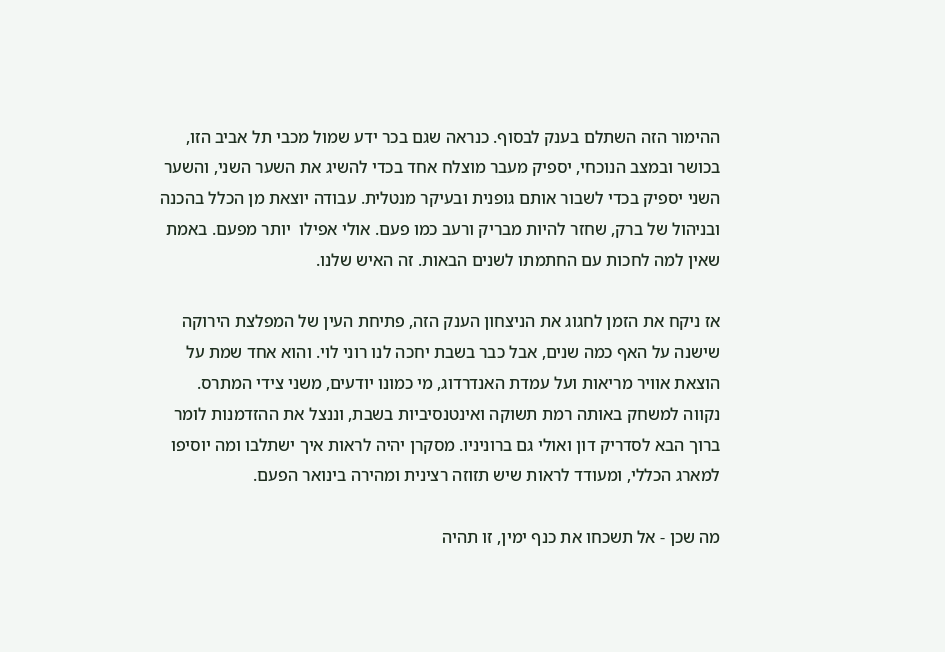ההימור הזה השתלם בענק לבסוף. כנראה שגם בכר ידע שמול מכבי תל אביב הזו, בכושר ובמצב הנוכחי, יספיק מעבר מוצלח אחד בכדי להשיג את השער השני, והשער השני יספיק בכדי לשבור אותם גופנית ובעיקר מנטלית. עבודה יוצאת מן הכלל בהכנה ובניהול של ברק, שחזר להיות מבריק ורעב כמו פעם. אולי אפילו  יותר מפעם. באמת שאין למה לחכות עם החתמתו לשנים הבאות. זה האיש שלנו.

אז ניקח את הזמן לחגוג את הניצחון הענק הזה, פתיחת העין של המפלצת הירוקה שישנה על האף כמה שנים, אבל כבר בשבת יחכה לנו רוני לוי. והוא אחד שמת על הוצאת אוויר מריאות ועל עמדת האנדרדוג, מי כמונו יודעים, משני צידי המתרס. נקווה למשחק באותה רמת תשוקה ואינטנסיביות בשבת, וננצל את ההזדמנות לומר ברוך הבא לסדריק דון ואולי גם ברוניניו. מסקרן יהיה לראות איך ישתלבו ומה יוסיפו למארג הכללי, ומעודד לראות שיש תזוזה רצינית ומהירה בינואר הפעם.

מה שכן - אל תשכחו את כנף ימין, זו תהיה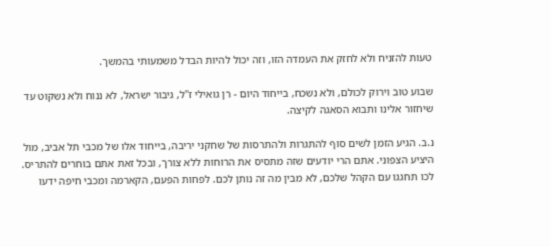טעות להזניח ולא לחזק את העמדה הזו, וזה יכול להיות הבדל משמעותי בהמשך.

שבוע טוב וירוק לכולם, ולא נשכח, בייחוד היום - רן גואילי ז"ל, גיבור ישראל, לא ננוח ולא נשקוט עד שיחזור אלינו ותבוא הסאגה לקיצה.

נ.ב. הגיע הזמן לשים סוף להתגרות ולהתרסות של שחקני יריבה, בייחוד אלו של מכבי תל אביב, מול היציע הצפוני. אתם הרי יודעים שזה מתסיס את הרוחות ללא צורך, ובכל זאת אתם בוחרים להתריס. לכו תחגגו עם הקהל שלכם, לא מבין מה זה נותן לכם. לפחות הפעם, הקארמה ומכבי חיפה ידעו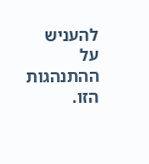להעניש על ההתנהגות הזו.